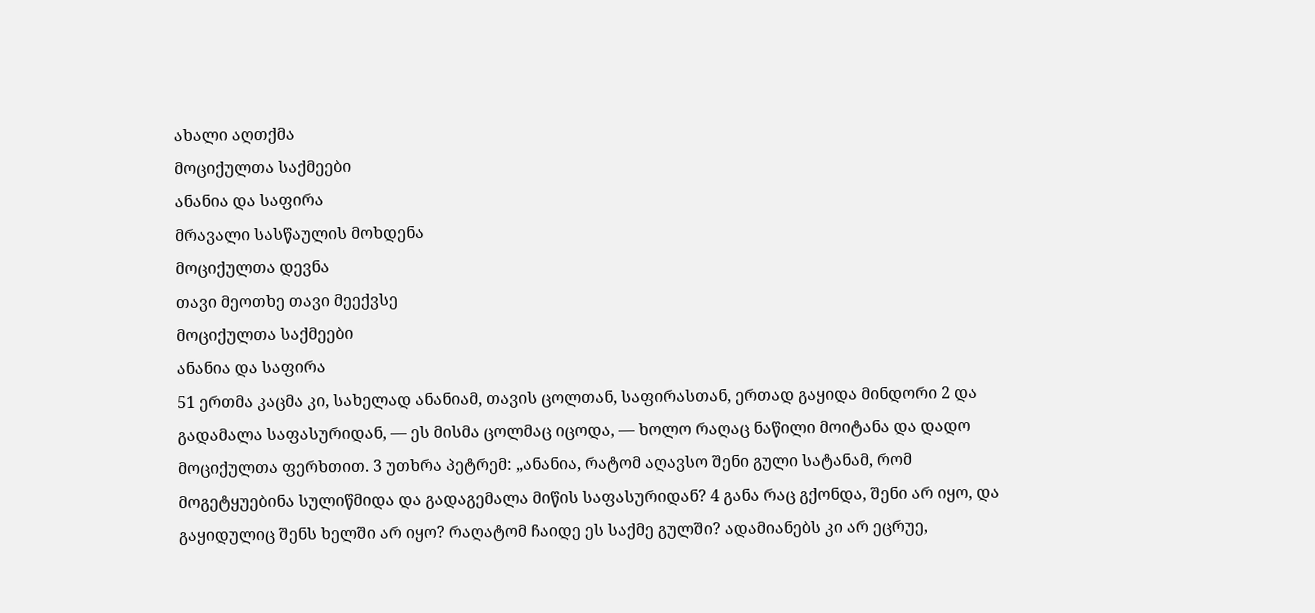ახალი აღთქმა
მოციქულთა საქმეები
ანანია და საფირა
მრავალი სასწაულის მოხდენა
მოციქულთა დევნა
თავი მეოთხე თავი მეექვსე
მოციქულთა საქმეები
ანანია და საფირა
51 ერთმა კაცმა კი, სახელად ანანიამ, თავის ცოლთან, საფირასთან, ერთად გაყიდა მინდორი 2 და გადამალა საფასურიდან, — ეს მისმა ცოლმაც იცოდა, — ხოლო რაღაც ნაწილი მოიტანა და დადო მოციქულთა ფერხთით. 3 უთხრა პეტრემ: „ანანია, რატომ აღავსო შენი გული სატანამ, რომ მოგეტყუებინა სულიწმიდა და გადაგემალა მიწის საფასურიდან? 4 განა რაც გქონდა, შენი არ იყო, და გაყიდულიც შენს ხელში არ იყო? რაღატომ ჩაიდე ეს საქმე გულში? ადამიანებს კი არ ეცრუე,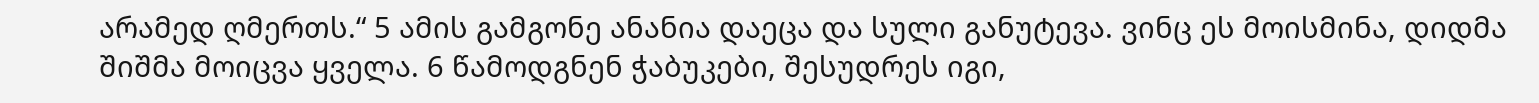არამედ ღმერთს.“ 5 ამის გამგონე ანანია დაეცა და სული განუტევა. ვინც ეს მოისმინა, დიდმა შიშმა მოიცვა ყველა. 6 წამოდგნენ ჭაბუკები, შესუდრეს იგი,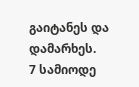გაიტანეს და დამარხეს.
7 სამიოდე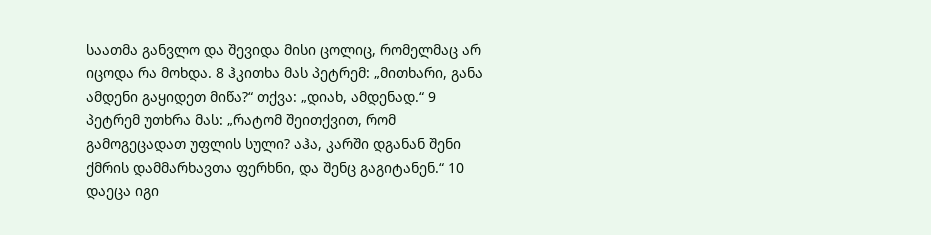საათმა განვლო და შევიდა მისი ცოლიც, რომელმაც არ იცოდა რა მოხდა. 8 ჰკითხა მას პეტრემ: „მითხარი, განა ამდენი გაყიდეთ მიწა?“ თქვა: „დიახ, ამდენად.“ 9 პეტრემ უთხრა მას: „რატომ შეითქვით, რომ გამოგეცადათ უფლის სული? აჰა, კარში დგანან შენი ქმრის დამმარხავთა ფერხნი, და შენც გაგიტანენ.“ 10 დაეცა იგი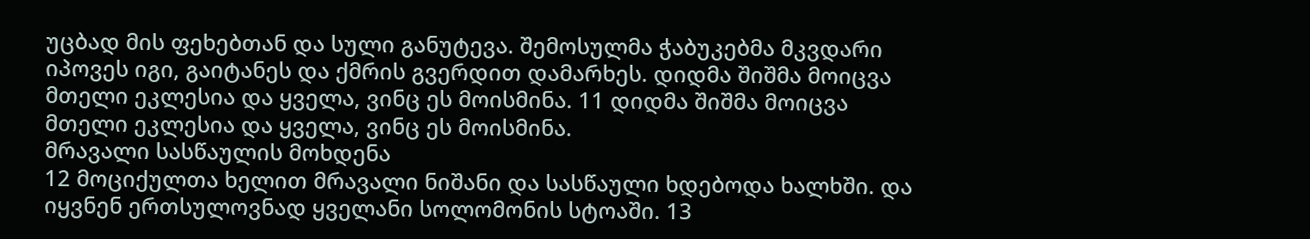უცბად მის ფეხებთან და სული განუტევა. შემოსულმა ჭაბუკებმა მკვდარი იპოვეს იგი, გაიტანეს და ქმრის გვერდით დამარხეს. დიდმა შიშმა მოიცვა მთელი ეკლესია და ყველა, ვინც ეს მოისმინა. 11 დიდმა შიშმა მოიცვა მთელი ეკლესია და ყველა, ვინც ეს მოისმინა.
მრავალი სასწაულის მოხდენა
12 მოციქულთა ხელით მრავალი ნიშანი და სასწაული ხდებოდა ხალხში. და იყვნენ ერთსულოვნად ყველანი სოლომონის სტოაში. 13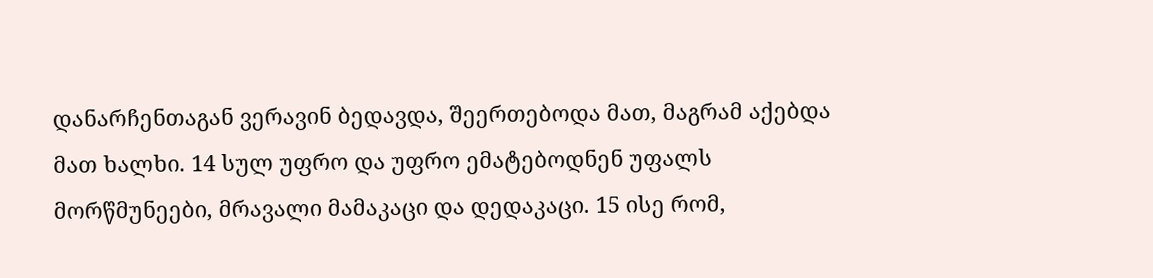დანარჩენთაგან ვერავინ ბედავდა, შეერთებოდა მათ, მაგრამ აქებდა მათ ხალხი. 14 სულ უფრო და უფრო ემატებოდნენ უფალს მორწმუნეები, მრავალი მამაკაცი და დედაკაცი. 15 ისე რომ,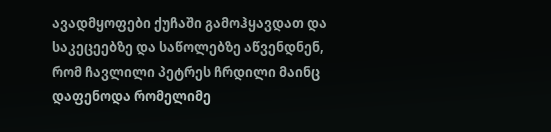ავადმყოფები ქუჩაში გამოჰყავდათ და საკეცეებზე და საწოლებზე აწვენდნენ, რომ ჩავლილი პეტრეს ჩრდილი მაინც დაფენოდა რომელიმე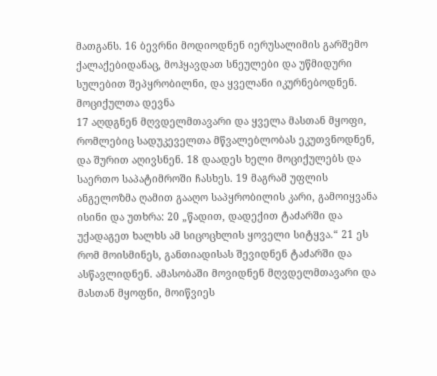მათგანს. 16 ბევრნი მოდიოდნენ იერუსალიმის გარშემო ქალაქებიდანაც, მოჰყავდათ სნეულები და უწმიდური სულებით შეპყრობილნი, და ყველანი იკურნებოდნენ.
მოციქულთა დევნა
17 აღდგნენ მღვდელმთავარი და ყველა მასთან მყოფი, რომლებიც სადუკეველთა მწვალებლობას ეკუთვნოდნენ, და შურით აღივსნენ. 18 დაადეს ხელი მოციქულებს და საერთო საპატიმროში ჩასხეს. 19 მაგრამ უფლის ანგელოზმა ღამით გააღო საპყრობილის კარი, გამოიყვანა ისინი და უთხრა: 20 „წადით, დადექით ტაძარში და უქადაგეთ ხალხს ამ სიცოცხლის ყოველი სიტყვა.“ 21 ეს რომ მოისმინეს, განთიადისას შევიდნენ ტაძარში და ასწავლიდნენ. ამასობაში მოვიდნენ მღვდელმთავარი და მასთან მყოფნი, მოიწვიეს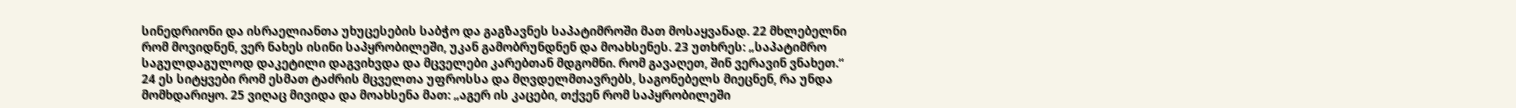სინედრიონი და ისრაელიანთა უხუცესების საბჭო და გაგზავნეს საპატიმროში მათ მოსაყვანად. 22 მხლებელნი რომ მოვიდნენ, ვერ ნახეს ისინი საპყრობილეში, უკან გამობრუნდნენ და მოახსენეს. 23 უთხრეს: „საპატიმრო საგულდაგულოდ დაკეტილი დაგვიხვდა და მცველები კარებთან მდგომნი. რომ გავაღეთ, შინ ვერავინ ვნახეთ.“ 24 ეს სიტყვები რომ ესმათ ტაძრის მცველთა უფროსსა და მღვდელმთავრებს, საგონებელს მიეცნენ, რა უნდა მომხდარიყო. 25 ვიღაც მივიდა და მოახსენა მათ: „აგერ ის კაცები, თქვენ რომ საპყრობილეში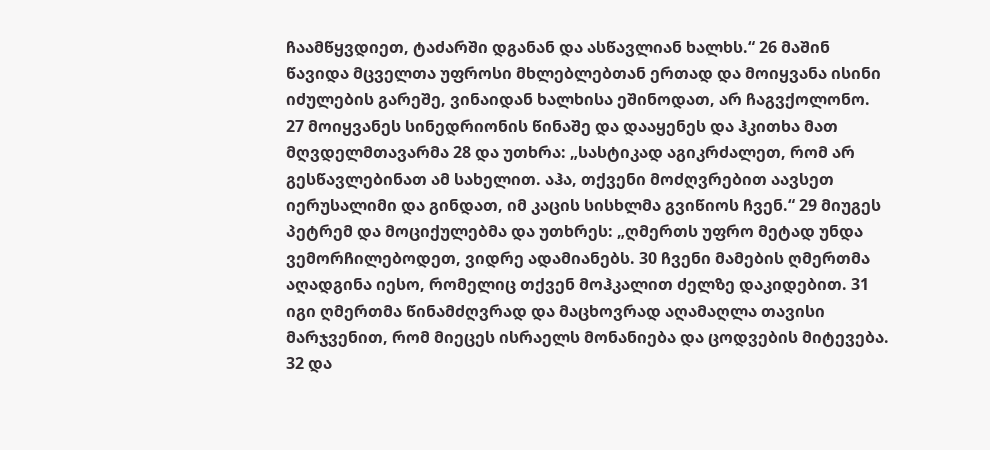ჩაამწყვდიეთ, ტაძარში დგანან და ასწავლიან ხალხს.“ 26 მაშინ წავიდა მცველთა უფროსი მხლებლებთან ერთად და მოიყვანა ისინი იძულების გარეშე, ვინაიდან ხალხისა ეშინოდათ, არ ჩაგვქოლონო.
27 მოიყვანეს სინედრიონის წინაშე და დააყენეს და ჰკითხა მათ მღვდელმთავარმა 28 და უთხრა: „სასტიკად აგიკრძალეთ, რომ არ გესწავლებინათ ამ სახელით. აჰა, თქვენი მოძღვრებით აავსეთ იერუსალიმი და გინდათ, იმ კაცის სისხლმა გვიწიოს ჩვენ.“ 29 მიუგეს პეტრემ და მოციქულებმა და უთხრეს: „ღმერთს უფრო მეტად უნდა ვემორჩილებოდეთ, ვიდრე ადამიანებს. 30 ჩვენი მამების ღმერთმა აღადგინა იესო, რომელიც თქვენ მოჰკალით ძელზე დაკიდებით. 31 იგი ღმერთმა წინამძღვრად და მაცხოვრად აღამაღლა თავისი მარჯვენით, რომ მიეცეს ისრაელს მონანიება და ცოდვების მიტევება. 32 და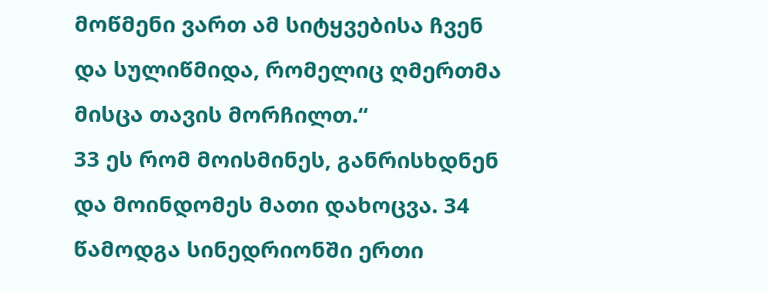მოწმენი ვართ ამ სიტყვებისა ჩვენ და სულიწმიდა, რომელიც ღმერთმა მისცა თავის მორჩილთ.“
33 ეს რომ მოისმინეს, განრისხდნენ და მოინდომეს მათი დახოცვა. 34 წამოდგა სინედრიონში ერთი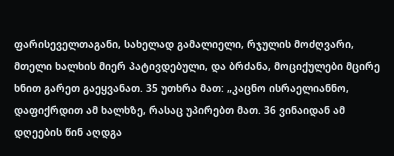ფარისეველთაგანი, სახელად გამალიელი, რჯულის მოძღვარი, მთელი ხალხის მიერ პატივდებული, და ბრძანა, მოციქულები მცირე ხნით გარეთ გაეყვანათ. 35 უთხრა მათ: „კაცნო ისრაელიანნო, დაფიქრდით ამ ხალხზე, რასაც უპირებთ მათ. 36 ვინაიდან ამ დღეების წინ აღდგა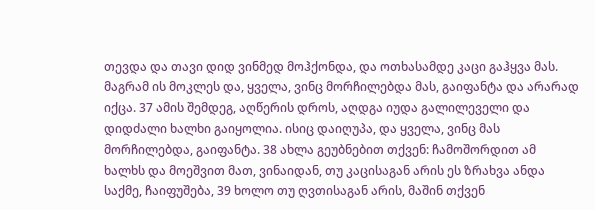თევდა და თავი დიდ ვინმედ მოჰქონდა, და ოთხასამდე კაცი გაჰყვა მას. მაგრამ ის მოკლეს და, ყველა, ვინც მორჩილებდა მას, გაიფანტა და არარად იქცა. 37 ამის შემდეგ, აღწერის დროს, აღდგა იუდა გალილეველი და დიდძალი ხალხი გაიყოლია. ისიც დაიღუპა, და ყველა, ვინც მას მორჩილებდა, გაიფანტა. 38 ახლა გეუბნებით თქვენ: ჩამოშორდით ამ ხალხს და მოეშვით მათ, ვინაიდან, თუ კაცისაგან არის ეს ზრახვა ანდა საქმე, ჩაიფუშება, 39 ხოლო თუ ღვთისაგან არის, მაშინ თქვენ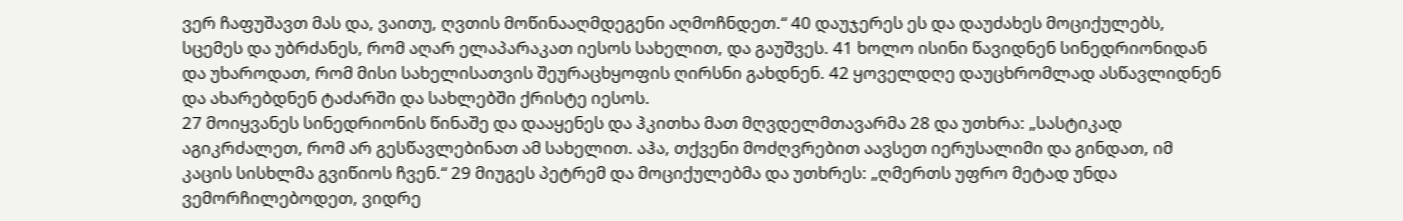ვერ ჩაფუშავთ მას და, ვაითუ, ღვთის მოწინააღმდეგენი აღმოჩნდეთ.“ 40 დაუჯერეს ეს და დაუძახეს მოციქულებს, სცემეს და უბრძანეს, რომ აღარ ელაპარაკათ იესოს სახელით, და გაუშვეს. 41 ხოლო ისინი წავიდნენ სინედრიონიდან და უხაროდათ, რომ მისი სახელისათვის შეურაცხყოფის ღირსნი გახდნენ. 42 ყოველდღე დაუცხრომლად ასწავლიდნენ და ახარებდნენ ტაძარში და სახლებში ქრისტე იესოს.
27 მოიყვანეს სინედრიონის წინაშე და დააყენეს და ჰკითხა მათ მღვდელმთავარმა 28 და უთხრა: „სასტიკად აგიკრძალეთ, რომ არ გესწავლებინათ ამ სახელით. აჰა, თქვენი მოძღვრებით აავსეთ იერუსალიმი და გინდათ, იმ კაცის სისხლმა გვიწიოს ჩვენ.“ 29 მიუგეს პეტრემ და მოციქულებმა და უთხრეს: „ღმერთს უფრო მეტად უნდა ვემორჩილებოდეთ, ვიდრე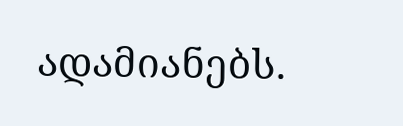ადამიანებს.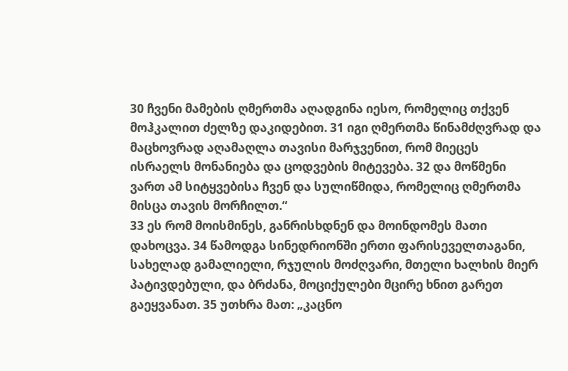30 ჩვენი მამების ღმერთმა აღადგინა იესო, რომელიც თქვენ მოჰკალით ძელზე დაკიდებით. 31 იგი ღმერთმა წინამძღვრად და მაცხოვრად აღამაღლა თავისი მარჯვენით, რომ მიეცეს ისრაელს მონანიება და ცოდვების მიტევება. 32 და მოწმენი ვართ ამ სიტყვებისა ჩვენ და სულიწმიდა, რომელიც ღმერთმა მისცა თავის მორჩილთ.“
33 ეს რომ მოისმინეს, განრისხდნენ და მოინდომეს მათი დახოცვა. 34 წამოდგა სინედრიონში ერთი ფარისეველთაგანი, სახელად გამალიელი, რჯულის მოძღვარი, მთელი ხალხის მიერ პატივდებული, და ბრძანა, მოციქულები მცირე ხნით გარეთ გაეყვანათ. 35 უთხრა მათ: „კაცნო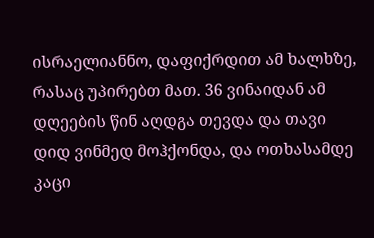ისრაელიანნო, დაფიქრდით ამ ხალხზე, რასაც უპირებთ მათ. 36 ვინაიდან ამ დღეების წინ აღდგა თევდა და თავი დიდ ვინმედ მოჰქონდა, და ოთხასამდე კაცი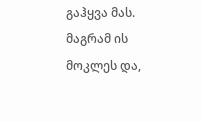გაჰყვა მას. მაგრამ ის მოკლეს და,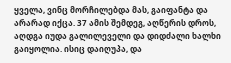ყველა, ვინც მორჩილებდა მას, გაიფანტა და არარად იქცა. 37 ამის შემდეგ, აღწერის დროს, აღდგა იუდა გალილეველი და დიდძალი ხალხი გაიყოლია. ისიც დაიღუპა, და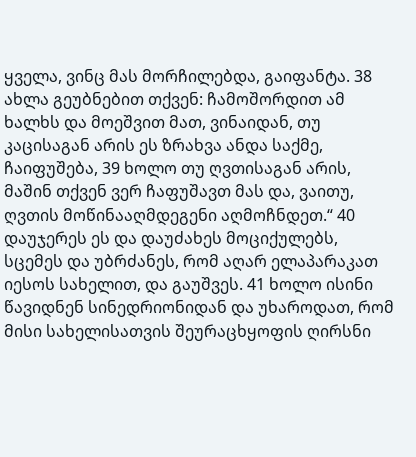ყველა, ვინც მას მორჩილებდა, გაიფანტა. 38 ახლა გეუბნებით თქვენ: ჩამოშორდით ამ ხალხს და მოეშვით მათ, ვინაიდან, თუ კაცისაგან არის ეს ზრახვა ანდა საქმე, ჩაიფუშება, 39 ხოლო თუ ღვთისაგან არის, მაშინ თქვენ ვერ ჩაფუშავთ მას და, ვაითუ, ღვთის მოწინააღმდეგენი აღმოჩნდეთ.“ 40 დაუჯერეს ეს და დაუძახეს მოციქულებს, სცემეს და უბრძანეს, რომ აღარ ელაპარაკათ იესოს სახელით, და გაუშვეს. 41 ხოლო ისინი წავიდნენ სინედრიონიდან და უხაროდათ, რომ მისი სახელისათვის შეურაცხყოფის ღირსნი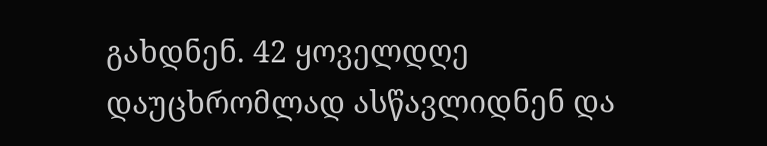გახდნენ. 42 ყოველდღე დაუცხრომლად ასწავლიდნენ და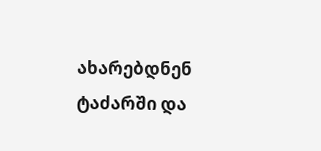ახარებდნენ ტაძარში და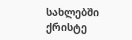სახლებში ქრისტე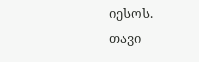იესოს.
თავი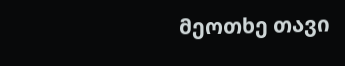მეოთხე თავი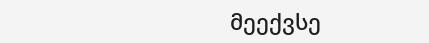მეექვსე